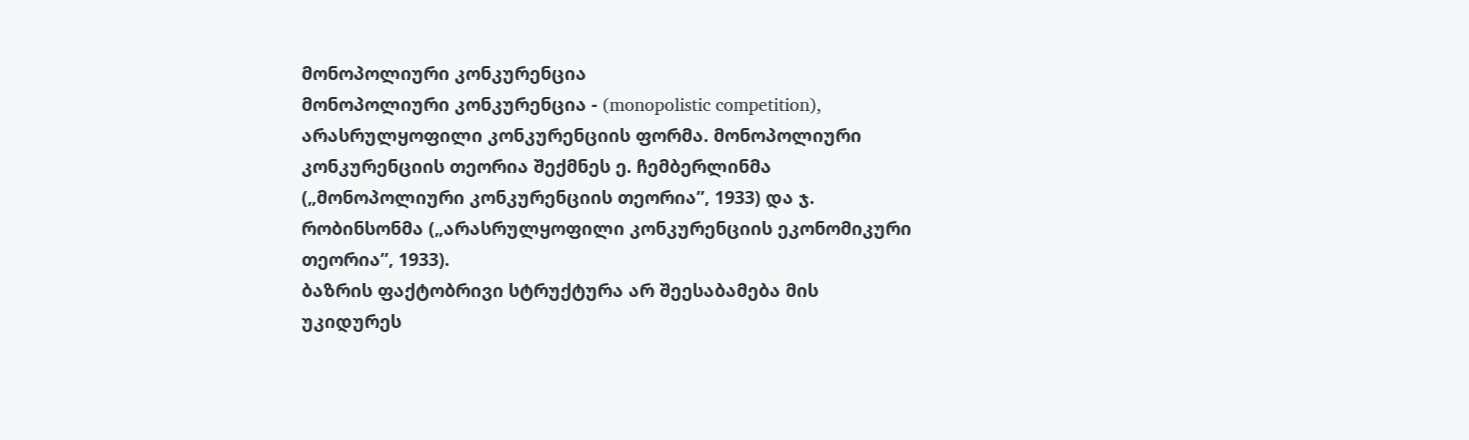მონოპოლიური კონკურენცია
მონოპოლიური კონკურენცია - (monopolistic competition), არასრულყოფილი კონკურენციის ფორმა. მონოპოლიური კონკურენციის თეორია შექმნეს ე. ჩემბერლინმა („მონოპოლიური კონკურენციის თეორია”, 1933) და ჯ. რობინსონმა („არასრულყოფილი კონკურენციის ეკონომიკური თეორია”, 1933).
ბაზრის ფაქტობრივი სტრუქტურა არ შეესაბამება მის უკიდურეს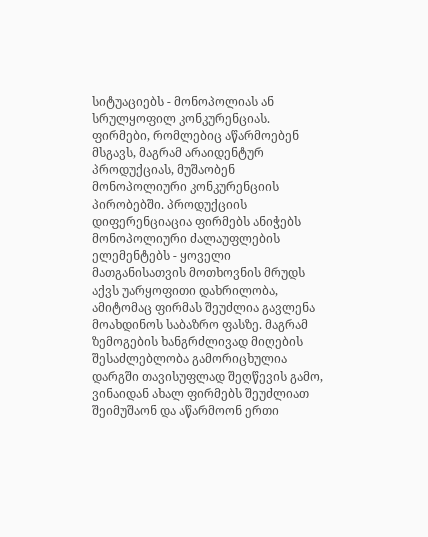სიტუაციებს - მონოპოლიას ან სრულყოფილ კონკურენციას. ფირმები, რომლებიც აწარმოებენ მსგავს, მაგრამ არაიდენტურ პროდუქციას, მუშაობენ მონოპოლიური კონკურენციის პირობებში. პროდუქციის დიფერენციაცია ფირმებს ანიჭებს მონოპოლიური ძალაუფლების ელემენტებს - ყოველი მათგანისათვის მოთხოვნის მრუდს აქვს უარყოფითი დახრილობა, ამიტომაც ფირმას შეუძლია გავლენა მოახდინოს საბაზრო ფასზე. მაგრამ ზემოგების ხანგრძლივად მიღების შესაძლებლობა გამორიცხულია დარგში თავისუფლად შეღწევის გამო, ვინაიდან ახალ ფირმებს შეუძლიათ შეიმუშაონ და აწარმოონ ერთი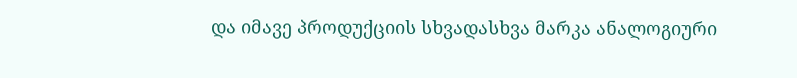და იმავე პროდუქციის სხვადასხვა მარკა ანალოგიური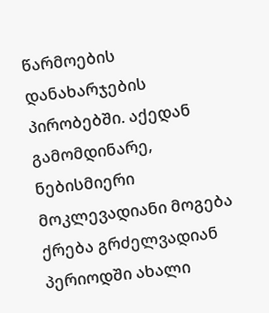წარმოების დანახარჯების პირობებში. აქედან გამომდინარე, ნებისმიერი მოკლევადიანი მოგება ქრება გრძელვადიან პერიოდში ახალი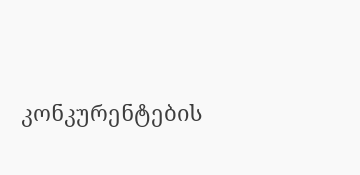კონკურენტების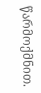წარმოქმნით.